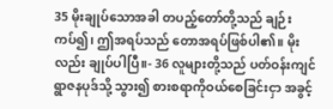35 မိုးချုပ်သောအခါ တပည့်တော်တို့သည် ချဉ်းကပ်၍၊ ဤအရပ်သည် တောအရပ်ဖြစ်ပါ၏။ မိုးလည်း ချုပ်ပါပြီ။- 36 လူများတို့သည် ပတ်ဝန်းကျင်ရွာဇနပုဒ်သို့ သွား၍ စားစရာကိုဝယ်စေခြင်းငှာ အခွင့်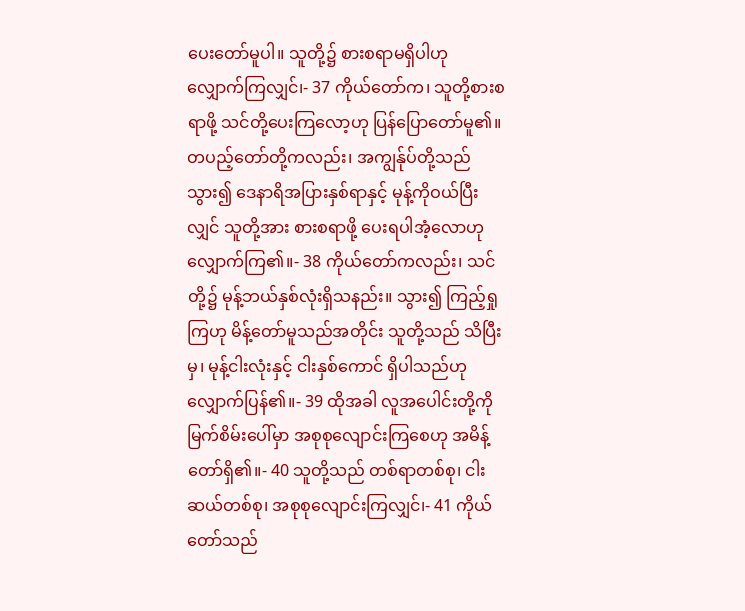ပေးတော်မူပါ။ သူတို့၌ စားစရာမရှိပါဟု လျှောက်ကြလျှင်၊- 37 ကိုယ်တော်က၊ သူတို့စားစရာဖို့ သင်တို့ပေးကြလော့ဟု ပြန်ပြောတော်မူ၏။ တပည့်တော်တို့ကလည်း၊ အကျွန်ုပ်တို့သည် သွား၍ ဒေနာရိအပြားနှစ်ရာနှင့် မုန့်ကိုဝယ်ပြီးလျှင် သူတို့အား စားစရာဖို့ ပေးရပါအံ့လောဟု လျှောက်ကြ၏။- 38 ကိုယ်တော်ကလည်း၊ သင်တို့၌ မုန့်ဘယ်နှစ်လုံးရှိသနည်း။ သွား၍ ကြည့်ရှုကြဟု မိန့်တော်မူသည်အတိုင်း သူတို့သည် သိပြီးမှ၊ မုန့်ငါးလုံးနှင့် ငါးနှစ်ကောင် ရှိပါသည်ဟု လျှောက်ပြန်၏။- 39 ထိုအခါ လူအပေါင်းတို့ကို မြက်စိမ်းပေါ်မှာ အစုစုလျောင်းကြစေဟု အမိန့်တော်ရှိ၏။- 40 သူတို့သည် တစ်ရာတစ်စု၊ ငါးဆယ်တစ်စု၊ အစုစုလျောင်းကြလျှင်၊- 41 ကိုယ်တော်သည်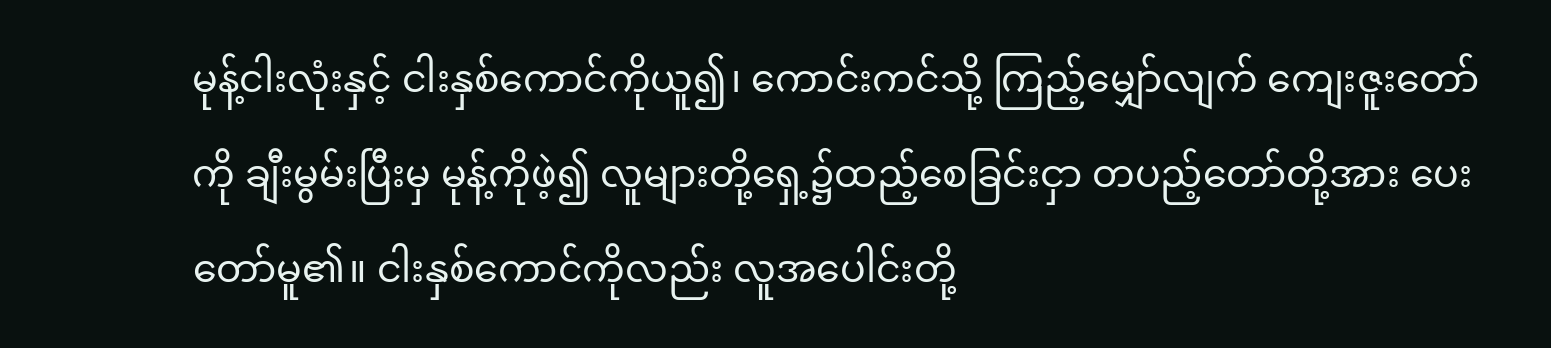မုန့်ငါးလုံးနှင့် ငါးနှစ်ကောင်ကိုယူ၍၊ ကောင်းကင်သို့ ကြည့်မျှော်လျက် ကျေးဇူးတော်ကို ချီးမွမ်းပြီးမှ မုန့်ကိုဖဲ့၍ လူများတို့ရှေ့၌ထည့်စေခြင်းငှာ တပည့်တော်တို့အား ပေးတော်မူ၏။ ငါးနှစ်ကောင်ကိုလည်း လူအပေါင်းတို့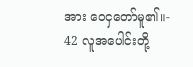အား ဝေငှတော်မူ၏။- 42 လူအပေါင်းတို့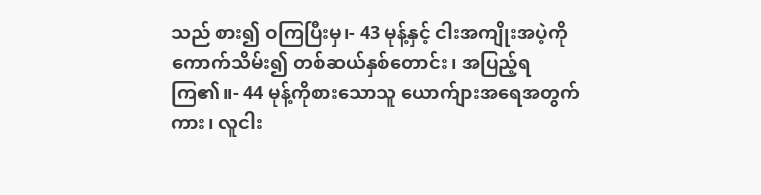သည် စား၍ ဝကြပြီးမှ၊- 43 မုန့်နှင့် ငါးအကျိုးအပဲ့ကို ကောက်သိမ်း၍ တစ်ဆယ်နှစ်တောင်း၊ အပြည့်ရကြ၏။- 44 မုန့်ကိုစားသောသူ ယောက်ျားအရေအတွက်ကား၊ လူငါး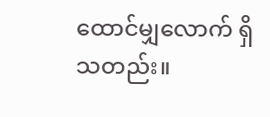ထောင်မျှလောက် ရှိသတည်း။